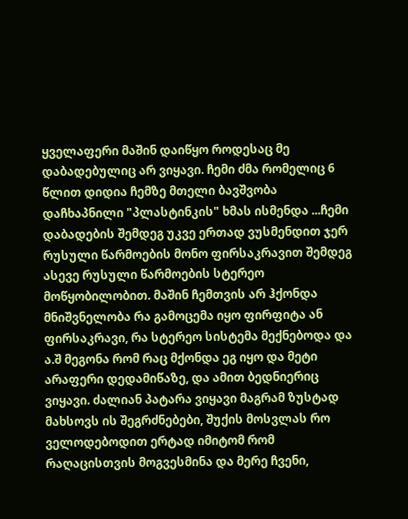ყველაფერი მაშინ დაიწყო როდესაც მე დაბადებულიც არ ვიყავი. ჩემი ძმა რომელიც 6 წლით დიდია ჩემზე მთელი ბავშვობა დაჩხაპნილი "პლასტინკის" ხმას ისმენდა ...ჩემი დაბადების შემდეგ უკვე ერთად ვუსმენდით ჯერ რუსული წარმოების მონო ფირსაკრავით შემდეგ ასევე რუსული წარმოების სტერეო მოწყობილობით. მაშინ ჩემთვის არ ჰქონდა მნიშვნელობა რა გამოცემა იყო ფირფიტა ან ფირსაკრავი, რა სტერეო სისტემა მექნებოდა და ა.შ მეგონა რომ რაც მქონდა ეგ იყო და მეტი არაფერი დედამიწაზე, და ამით ბედნიერიც ვიყავი. ძალიან პატარა ვიყავი მაგრამ ზუსტად მახსოვს ის შეგრძნებები, შუქის მოსვლას რო ველოდებოდით ერტად იმიტომ რომ რაღაცისთვის მოგვესმინა და მერე ჩვენი,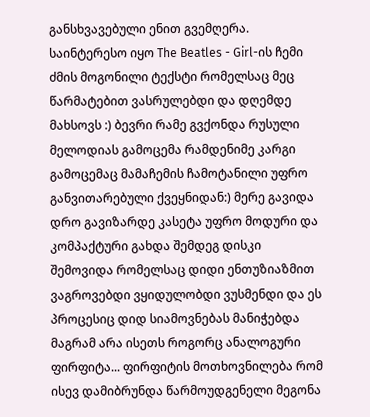განსხვავებული ენით გვემღერა. საინტერესო იყო The Beatles - Girl-ის ჩემი ძმის მოგონილი ტექსტი რომელსაც მეც წარმატებით ვასრულებდი და დღემდე მახსოვს :) ბევრი რამე გვქონდა რუსული მელოდიას გამოცემა რამდენიმე კარგი გამოცემაც მამაჩემის ჩამოტანილი უფრო განვითარებული ქვეყნიდან:) მერე გავიდა დრო გავიზარდე კასეტა უფრო მოდური და კომპაქტური გახდა შემდეგ დისკი შემოვიდა რომელსაც დიდი ენთუზიაზმით ვაგროვებდი ვყიდულობდი ვუსმენდი და ეს პროცესიც დიდ სიამოვნებას მანიჭებდა მაგრამ არა ისეთს როგორც ანალოგური ფირფიტა... ფირფიტის მოთხოვნილება რომ ისევ დამიბრუნდა წარმოუდგენელი მეგონა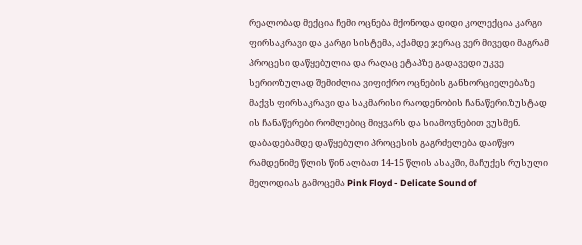რეალობად მექცია ჩემი ოცნება მქონოდა დიდი კოლექცია კარგი ფირსაკრავი და კარგი სისტემა, აქამდე ჯერაც ვერ მივედი მაგრამ პროცესი დაწყებულია და რაღაც ეტაპზე გადავედი უკვე სერიოზულად შემიძლია ვიფიქრო ოცნების განხორციელებაზე მაქვს ფირსაკრავი და საკმარისი რაოდენობის ჩანაწერი.ზუსტად ის ჩანაწერები რომლებიც მიყვარს და სიამოვნებით ვუსმენ. დაბადებამდე დაწყებული პროცესის გაგრძელება დაიწყო რამდენიმე წლის წინ ალბათ 14-15 წლის ასაკში, მაჩუქეს რუსული მელოდიას გამოცემა Pink Floyd - Delicate Sound of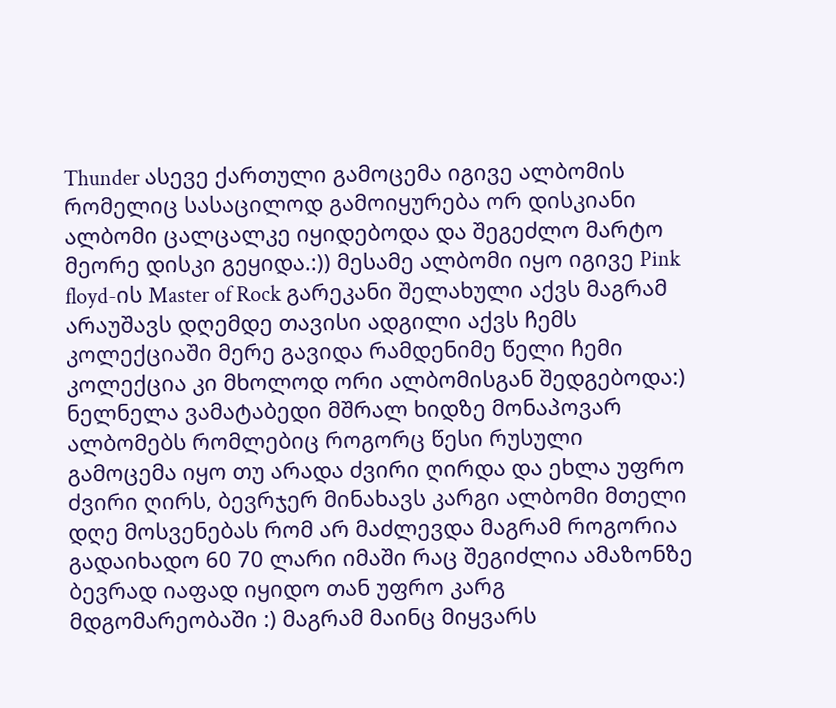Thunder ასევე ქართული გამოცემა იგივე ალბომის რომელიც სასაცილოდ გამოიყურება ორ დისკიანი ალბომი ცალცალკე იყიდებოდა და შეგეძლო მარტო მეორე დისკი გეყიდა.:)) მესამე ალბომი იყო იგივე Pink floyd-ის Master of Rock გარეკანი შელახული აქვს მაგრამ არაუშავს დღემდე თავისი ადგილი აქვს ჩემს კოლექციაში მერე გავიდა რამდენიმე წელი ჩემი კოლექცია კი მხოლოდ ორი ალბომისგან შედგებოდა:) ნელნელა ვამატაბედი მშრალ ხიდზე მონაპოვარ ალბომებს რომლებიც როგორც წესი რუსული გამოცემა იყო თუ არადა ძვირი ღირდა და ეხლა უფრო ძვირი ღირს, ბევრჯერ მინახავს კარგი ალბომი მთელი დღე მოსვენებას რომ არ მაძლევდა მაგრამ როგორია გადაიხადო 60 70 ლარი იმაში რაც შეგიძლია ამაზონზე ბევრად იაფად იყიდო თან უფრო კარგ მდგომარეობაში :) მაგრამ მაინც მიყვარს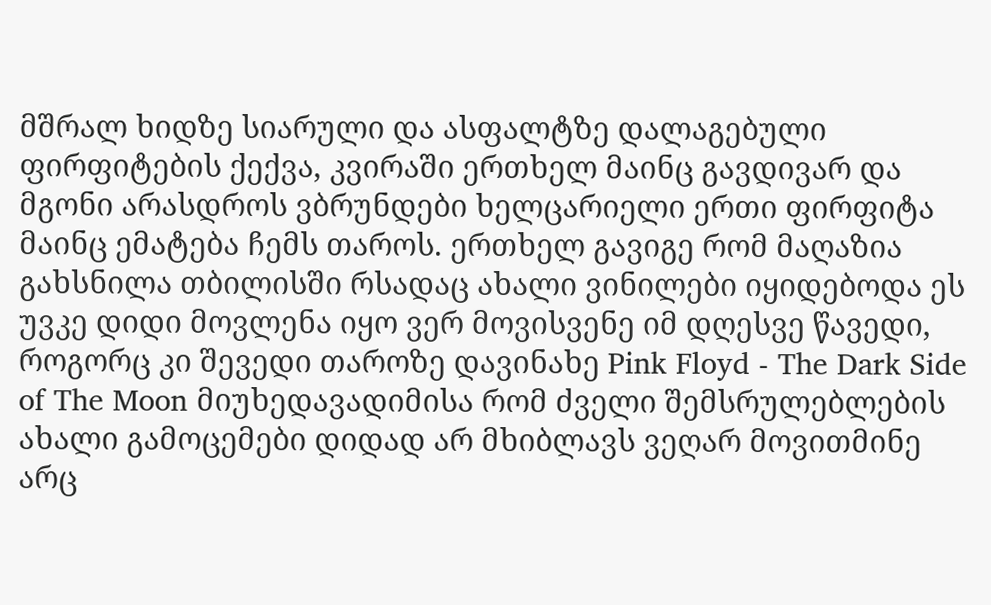მშრალ ხიდზე სიარული და ასფალტზე დალაგებული ფირფიტების ქექვა, კვირაში ერთხელ მაინც გავდივარ და მგონი არასდროს ვბრუნდები ხელცარიელი ერთი ფირფიტა მაინც ემატება ჩემს თაროს. ერთხელ გავიგე რომ მაღაზია გახსნილა თბილისში რსადაც ახალი ვინილები იყიდებოდა ეს უვკე დიდი მოვლენა იყო ვერ მოვისვენე იმ დღესვე წავედი, როგორც კი შევედი თაროზე დავინახე Pink Floyd - The Dark Side of The Moon მიუხედავადიმისა რომ ძველი შემსრულებლების ახალი გამოცემები დიდად არ მხიბლავს ვეღარ მოვითმინე არც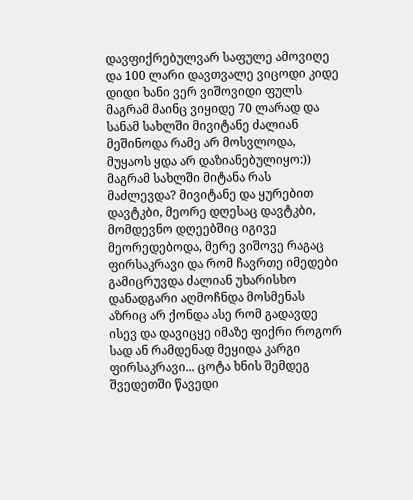დავფიქრებულვარ საფულე ამოვიღე და 100 ლარი დავთვალე ვიცოდი კიდე დიდი ხანი ვერ ვიშოვიდი ფულს მაგრამ მაინც ვიყიდე 70 ლარად და სანამ სახლში მივიტანე ძალიან მეშინოდა რამე არ მოსვლოდა, მუყაოს ყდა არ დაზიანებულიყო:)) მაგრამ სახლში მიტანა რას მაძლევდა? მივიტანე და ყურებით დავტკბი, მეორე დღესაც დავტკბი, მომდევნო დღეებშიც იგივე მეორედებოდა, მერე ვიშოვე რაგაც ფირსაკრავი და რომ ჩავრთე იმედები გამიცრუვდა ძალიან უხარისხო დანადგარი აღმოჩნდა მოსმენას აზრიც არ ქონდა ასე რომ გადავდე ისევ და დავიცყე იმაზე ფიქრი როგორ სად ან რამდენად მეყიდა კარგი ფირსაკრავი... ცოტა ხნის შემდეგ შვედეთში წავედი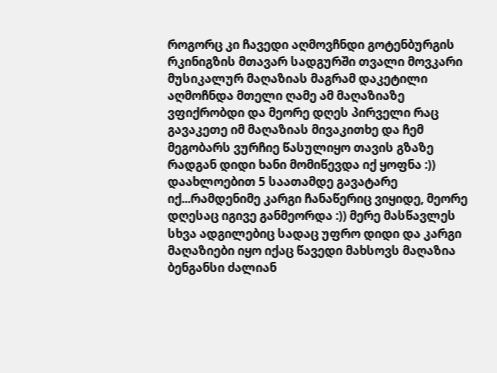როგორც კი ჩავედი აღმოვჩნდი გოტენბურგის რკინიგზის მთავარ სადგურში თვალი მოვკარი მუსიკალურ მაღაზიას მაგრამ დაკეტილი აღმოჩნდა მთელი ღამე ამ მაღაზიაზე ვფიქრობდი და მეორე დღეს პირველი რაც გავაკეთე იმ მაღაზიას მივაკითხე და ჩემ მეგობარს ვურჩიე წასულიყო თავის გზაზე რადგან დიდი ხანი მომიწევდა იქ ყოფნა :)) დაახლოებით 5 საათამდე გავატარე იქ...რამდენიმე კარგი ჩანაწერიც ვიყიდე, მეორე დღესაც იგივე განმეორდა :)) მერე მასწავლეს სხვა ადგილებიც სადაც უფრო დიდი და კარგი მაღაზიები იყო იქაც წავედი მახსოვს მაღაზია ბენგანსი ძალიან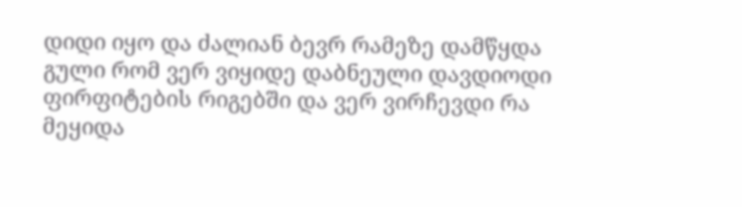დიდი იყო და ძალიან ბევრ რამეზე დამწყდა გული რომ ვერ ვიყიდე დაბნეული დავდიოდი ფირფიტების რიგებში და ვერ ვირჩევდი რა მეყიდა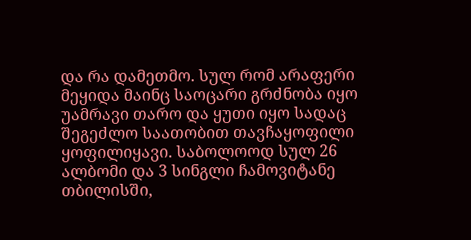და რა დამეთმო. სულ რომ არაფერი მეყიდა მაინც საოცარი გრძნობა იყო უამრავი თარო და ყუთი იყო სადაც შეგეძლო საათობით თავჩაყოფილი ყოფილიყავი. საბოლოოდ სულ 26 ალბომი და 3 სინგლი ჩამოვიტანე თბილისში,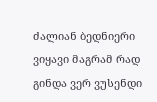ძალიან ბედნიერი ვიყავი მაგრამ რად გინდა ვერ ვუსენდი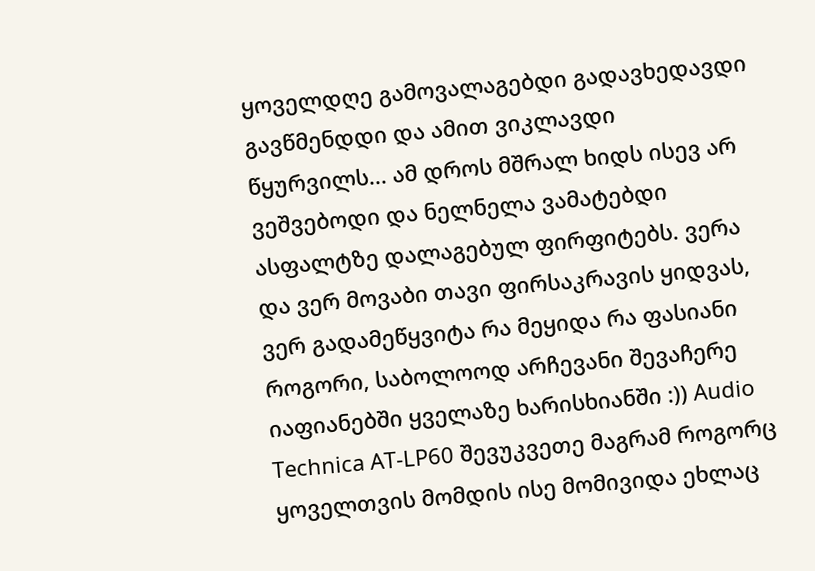ყოველდღე გამოვალაგებდი გადავხედავდი გავწმენდდი და ამით ვიკლავდი წყურვილს... ამ დროს მშრალ ხიდს ისევ არ ვეშვებოდი და ნელნელა ვამატებდი ასფალტზე დალაგებულ ფირფიტებს. ვერა და ვერ მოვაბი თავი ფირსაკრავის ყიდვას, ვერ გადამეწყვიტა რა მეყიდა რა ფასიანი როგორი, საბოლოოდ არჩევანი შევაჩერე იაფიანებში ყველაზე ხარისხიანში :)) Audio Technica AT-LP60 შევუკვეთე მაგრამ როგორც ყოველთვის მომდის ისე მომივიდა ეხლაც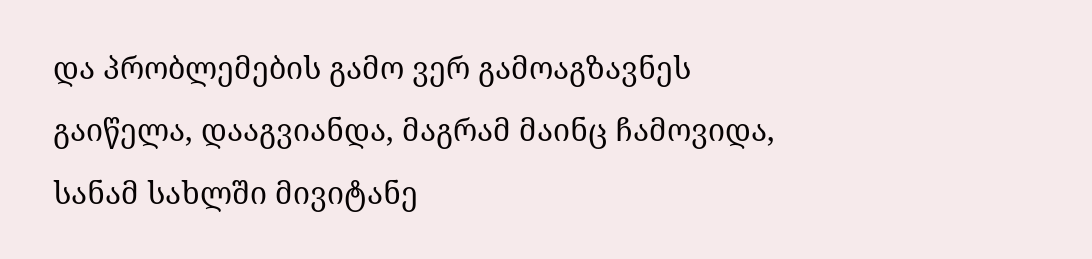და პრობლემების გამო ვერ გამოაგზავნეს გაიწელა, დააგვიანდა, მაგრამ მაინც ჩამოვიდა, სანამ სახლში მივიტანე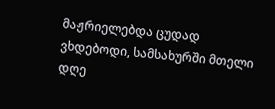მაჟრიელებდა ცუდად ვხდებოდი, სამსახურში მთელი დღე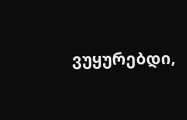ვუყურებდი,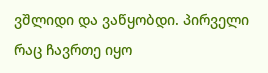ვშლიდი და ვაწყობდი. პირველი რაც ჩავრთე იყო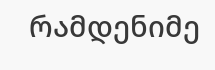რამდენიმე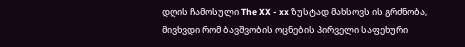დღის ჩამოსული The XX - xx ზუსტად მახსოვს ის გრძნობა, მივხვდი რომ ბავშვობის ოცნების პირველი საფეხური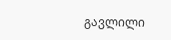გავლილი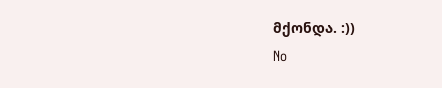მქონდა. :))
No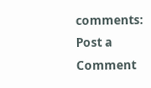comments:
Post a Comment